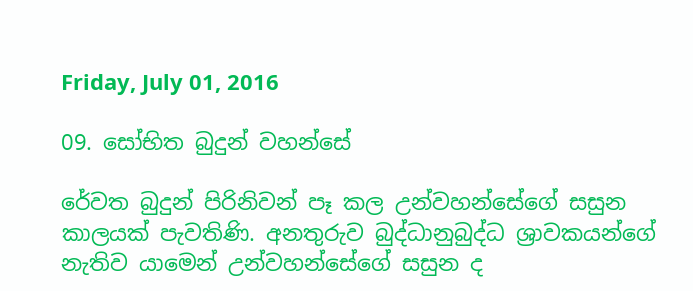Friday, July 01, 2016

09. සෝභිත බුදුන් වහන්සේ

රේවත බුදුන් පිරිනිවන් පෑ කල උන්වහන්සේගේ සසුන කාලයක් පැවතිණි. අනතුරුව බුද්ධානුබුද්ධ ශ්‍රාවකයන්ගේ නැතිව යාමෙන් උන්වහන්සේගේ සසුන ද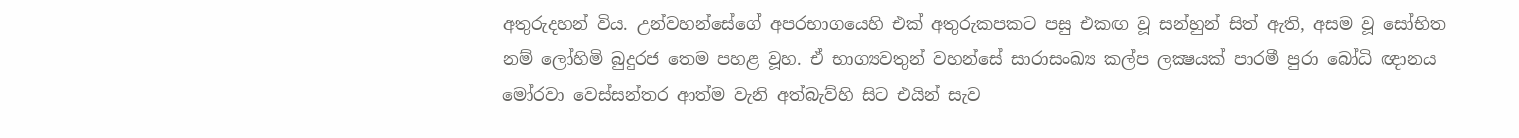අතුරුදහන් විය. උන්වහන්සේගේ අපරභාගයෙහි එක් අතුරුකපකට පසු එකඟ වූ සන්හුන් සිත් ඇති, අසම වූ සෝභිත නම් ලෝහිමි බුදුරජ තෙම පහළ වූහ. ඒ භාග්‍යවතුන් වහන්සේ සාරාසංඛ්‍ය කල්ප ලක්‍ෂයක් පාරමී පුරා බෝධි ඥානය මෝරවා වෙස්සන්තර ආත්ම වැනි අත්බැව්හි සිට එයින් සැව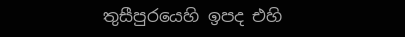තුසීපුරයෙහි ඉපද එහි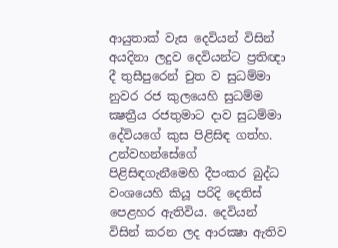ආයුතාක් වැස දෙවියන් විසින් අයදිනා ලදුව දෙවියන්ට ප්‍රතිඥා දී තුසීපුරෙන් චුත ව සුධම්මා නුවර රජ කුලයෙහි සුධම්ම ක්‍ෂත්‍රීය රජතුමාට දාව සුධම්මා දේවියගේ කුස පිළිසිඳ ගත්හ. උන්වහන්සේගේ පිළිසිඳගැනීමෙහි දීපංකර බුද්ධ වංශයෙහි කියූ පරිදි දෙතිස් පෙළහර ඇතිවිය. දෙවියන් විසින් කරන ලද ආරක්‍ෂා ඇතිව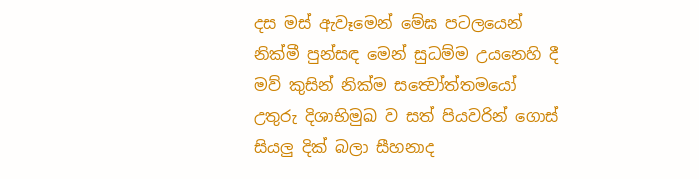දස මස් ඇවෑමෙන් මේඝ පටලයෙන් නික්මී පුන්සඳ මෙන් සුධම්ම උයනෙහි දී මව් කුසින් නික්ම සත්‍වෝත්තමයෝ උතුරු දිශාභිමුඛ ව සත් පියවරින් ගොස් සියලු දික් බලා සීහනාද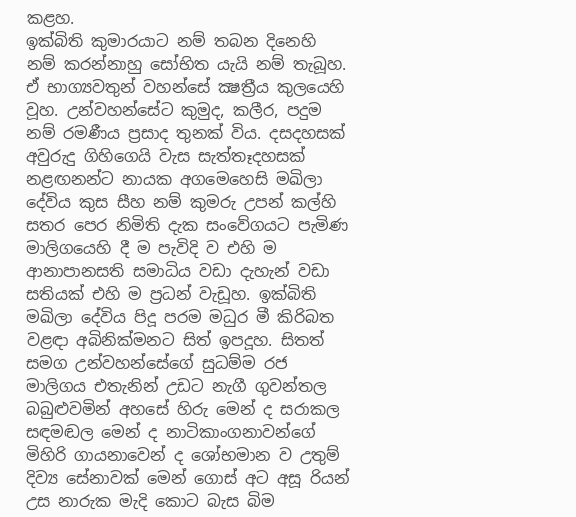කළහ.
ඉක්බිති කුමාරයාට නම් තබන දිනෙහි නම් කරන්නාහු සෝභිත යැයි නම් තැබූහ. ඒ භාග්‍යවතුන් වහන්සේ ක්‍ෂත්‍රීය කුලයෙහි වූහ. උන්වහන්සේට කුමුද, කලීර, පදුම නම් රමණීය ප්‍රසාද තුනක් විය. දසදහසක් අවුරුදු ගිහිගෙයි වැස සැත්තෑදහසක් නළඟනන්ට නායක අගමෙහෙසි මඛිලා දේවිය කුස සීහ නම් කුමරු උපන් කල්හි සතර පෙර නිමිති දැක සංවේගයට පැමිණ මාලිගයෙහි දී ම පැවිදි ව එහි ම ආනාපානසති සමාධිය වඩා දැහැන් වඩා සතියක් එහි ම ප්‍රධන් වැඩූහ. ඉක්බිති මඛිලා දේවිය පිදූ පරම මධුර මී කිරිබත වළඳා අබිනික්මනට සිත් ඉපදූහ. සිතත් සමග උන්වහන්සේගේ සුධම්ම රජ මාලිගය එතැනින් උඩට නැගී ගුවන්තල බබුළුවමින් අහසේ හිරු මෙන් ද සරාකල සඳමඬල මෙන් ද නාටිකාංගනාවන්ගේ මිහිරි ගායනාවෙන් ද ශෝභමාන ව උතුම් දිව්‍ය සේනාවක් මෙන් ගොස් අට අසූ රියන් උස නාරුක මැදි කොට බැස බිම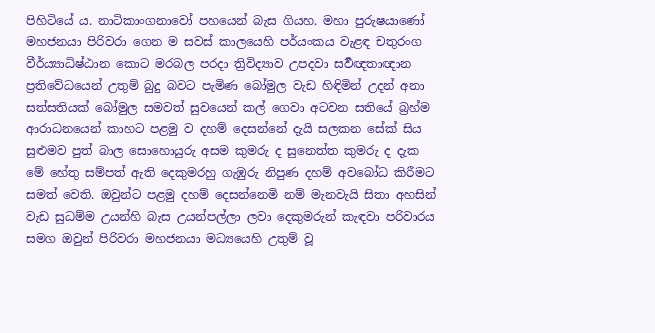පිහිටියේ ය. නාටිකාංගනාවෝ පහයෙන් බැස ගියහ. මහා පුරුෂයාණෝ මහජනයා පිරිවරා ගෙන ම සවස් කාලයෙහි පර්යංකය වැළඳ චතුරංග වීර්ය්‍යාධිෂ්ඨාන කොට මරබල පරදා ත්‍රිවිද්‍යාව උපදවා සර්‍වඥතාඥාන ප්‍රතිවේධයෙන් උතුම් බුදු බවට පැමිණ බෝමුල වැඩ හිඳිමින් උදන් අනා සත්සතියක් බෝමුල සමවත් සුවයෙන් කල් ගෙවා අටවන සතියේ බ්‍රහ්ම ආරාධනයෙන් කාහට පළමු ව දහම් දෙසන්නේ දැයි සලකන සේක් සිය සුළුමව පුත් බාල සොහොයුරු අසම කුමරු ද සුනෙත්ත කුමරු ද දැක මේ හේතු සම්පත් ඇති දෙකුමරහු ගැඹුරු නිපුණ දහම් අවබෝධ කිරීමට සමත් වෙති. ඔවුන්ට පළමු දහම් දෙසන්නෙමි නම් මැනවැයි සිතා අහසින් වැඩ සුධම්ම උයන්හි බැස උයන්පල්ලා ලවා දෙකුමරුන් කැඳවා පරිවාරය සමග ඔවුන් පිරිවරා මහජනයා මධ්‍යයෙහි උතුම් වූ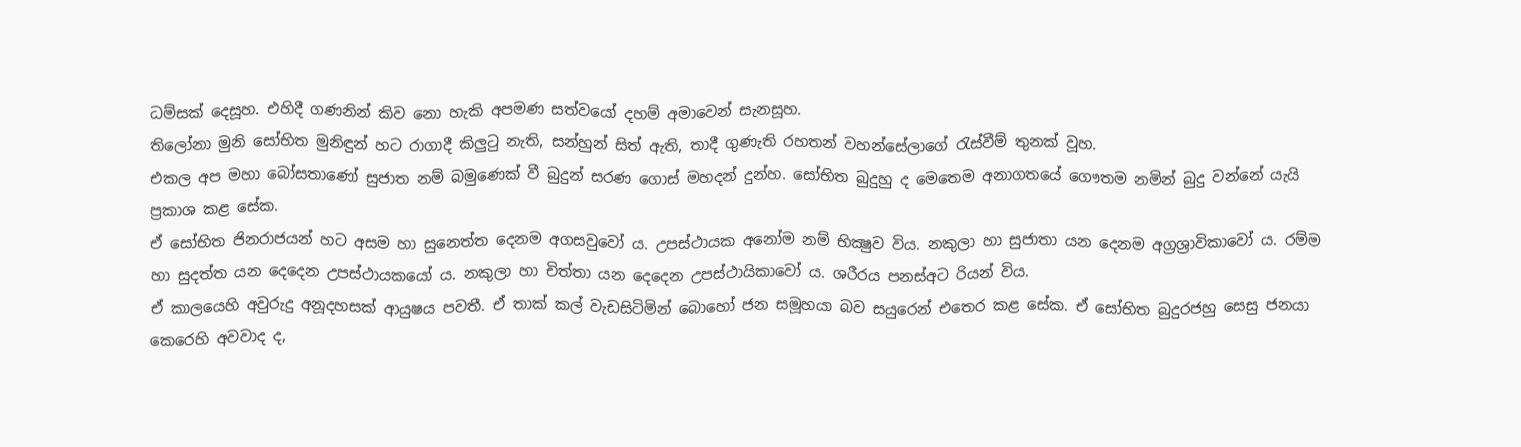ධම්සක් දෙසූහ. එහිදී ගණනින් කිව නො හැකි අපමණ සත්වයෝ දහම් අමාවෙන් සැනසූහ.
තිලෝනා මුනි සෝභිත මුනිඳුන් හට රාගාදී කිලුටු නැති, සන්හුන් සිත් ඇති, තාදී ගුණැති රහතන් වහන්සේලාගේ රැස්වීම් තුනක් වූහ.
එකල අප මහා බෝසතාණෝ සුජාත නම් බමුණෙක් වී බුදුන් සරණ ගොස් මහදන් දුන්හ. සෝභිත බුදුහු ද මෙතෙම අනාගතයේ ගෞතම නමින් බුදු වන්නේ යැයි ප්‍රකාශ කළ සේක.
ඒ සෝභිත ජිනරාජයන් හට අසම හා සුනෙත්ත දෙනම අගසවුවෝ ය. උපස්ථායක අනෝම නම් භික්‍ෂුව විය. නකුලා හා සුජාතා යන දෙනම අග්‍රශ්‍රාවිකාවෝ ය. රම්ම හා සුදත්ත යන දෙදෙන උපස්ථායකයෝ ය. නකුලා හා චිත්තා යන දෙදෙන උපස්ථායිකාවෝ ය. ශරීරය පනස්අට රියන් විය.
ඒ කාලයෙහි අවුරුදු අනූදහසක් ආයුෂය පවතී. ඒ තාක් කල් වැඩසිටිමින් බොහෝ ජන සමූහයා බව සයුරෙන් එතෙර කළ සේක. ඒ සෝභිත බුදුරජහු සෙසු ජනයා කෙරෙහි අවවාද ද,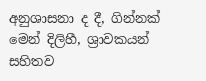අනුශාසනා ද දී, ගින්නක් මෙන් දිලිහී, ශ්‍රාවකයන් සහිතව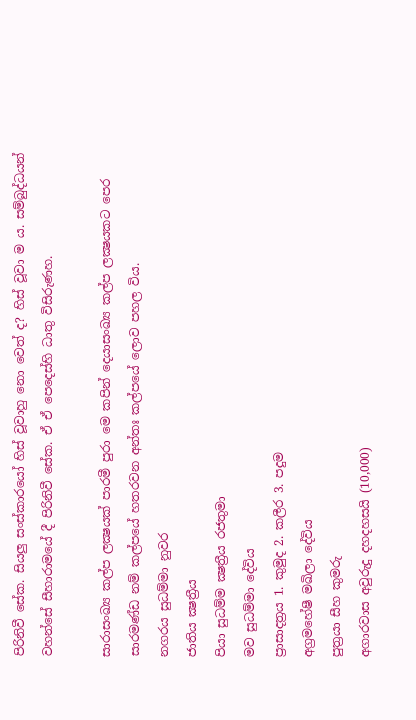පිරිනිවී සේක. සියලු සංස්කාරයෝ හිස් වූවාහු නො වෙත් ද? හිස් වූවා ම ය. සම්බුද්ධයන් වහන්සේ සීහාරාමයේ දී පිරිනිවී සේක. ඒ ඒ පෙදෙස්හි ධාතු විසිරුණහ.

සාරාසංඛ්‍ය කල්ප ලක්‍ෂයක් පාරමී පුරා මෙ කපින් දෙයාසංඛ්‍ය කල්ප ලක්‍ෂයකට පෙර සාරමණ්ඩ නම් කල්පයේ හතරවන අන්තඃ කල්පයේ ලොව පහල විය.
නගරය සුධම්මා නුවර
ජාතිය ක්‍ෂත්‍රීය
පියා සුධම්ම ක්‍ෂත්‍රීය රජතුමා
මව සුධම්මා දේවිය
ප්‍රාසාදත්‍රය 1. කුමුද 2. කලීර 3. පදුම
අග්‍රමහේෂී මඛිලා දේවිය
පුත්‍රයා සීහ කුමරු
අගාරවාස අවුරුදු දහදහසයි (10,000)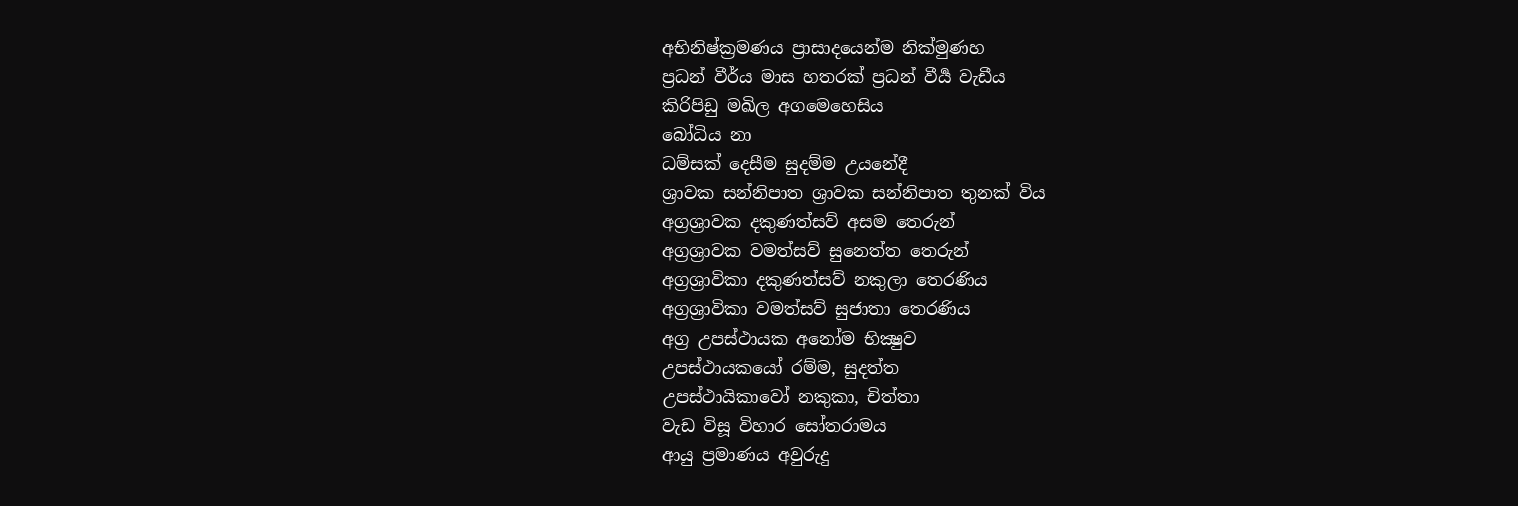අභිනිෂ්ක්‍රමණය ප්‍රාසාදයෙන්ම නික්මුණහ
ප්‍රධන් වීර්ය මාස හතරක් ප්‍රධන් වීර්‍ය වැඩීය
කිරිපිඩු මඛිල අගමෙහෙසිය
බෝධිය නා
ධම්සක් දෙසීම සුදම්ම උයනේදී
ශ්‍රාවක සන්නිපාත ශ්‍රාවක සන්නිපාත තුනක් විය
අග්‍රශ්‍රාවක දකුණත්සව් අසම තෙරුන්
අග්‍රශ්‍රාවක වමත්සව් සුනෙත්ත තෙරුන්
අග්‍රශ්‍රාවිකා දකුණත්සව් නකුලා තෙරණිය
අග්‍රශ්‍රාවිකා වමත්සව් සුජාතා තෙරණිය
අග්‍ර උපස්ථායක අනෝම භික්‍ෂුව
උපස්ථායකයෝ රම්ම, සුදත්ත
උපස්ථායිකාවෝ නකුකා, චිත්තා
වැඩ විසූ විහාර සෝතරාමය
ආයු ප්‍රමාණය අවුරුදු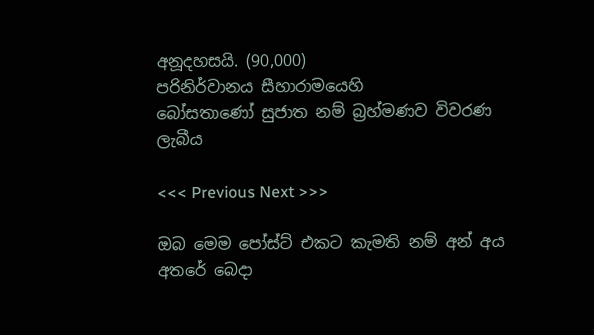අනූදහසයි. (90,000)
පරිනිර්වානය සීහාරාමයෙහි
බෝසතාණෝ සුජාත නම් බ්‍රහ්මණව විවරණ ලැබීය

<<< Previous Next >>>

ඔබ මෙම පෝස්ට් එකට කැමති නම් අන් අය අතරේ බෙදා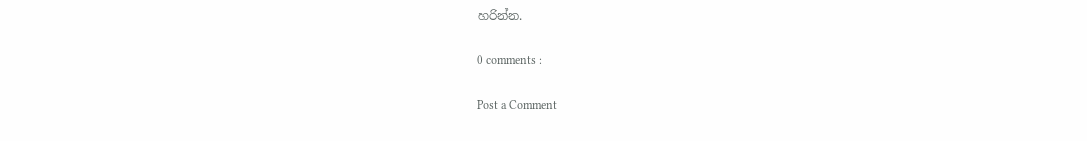හරින්න.

0 comments :

Post a Comment